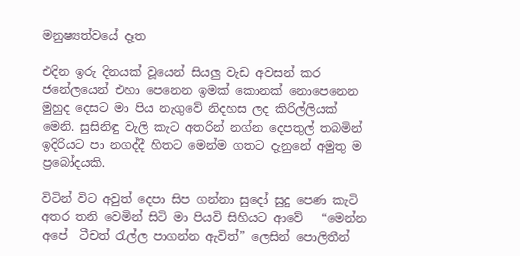මනුෂ්‍යත්වයේ දෑත

එදින ඉරු දිනයක් වූයෙන් සියලු වැඩ අවසන් කර ජනේලයෙන් එහා පෙනෙන ඉමක් කොනක් නොපෙනෙන මුහුද දෙසට මා පිය නැගුවේ නිදහස ලද කිරිල්ලියක් මෙනි. සුසිනිඳු වැලි කැට අතරින් නග්න දෙපතුල් තබමින් ඉදිරියට පා නගද්දී හිතට මෙන්ම ගතට දැනුනේ අමුතු ම ප්‍රබෝදයකි.

විටින් විට අවුත් දෙපා සිප ගන්නා සුදෝ සුදු පෙණ කැටි අතර තනි වෙමින් සිටි මා පියවි සිහියට ආවේ   “මෙන්න අපේ  ටීචත් රැල්ල පාගන්න ඇවිත්” ලෙසින් පොලිතීන්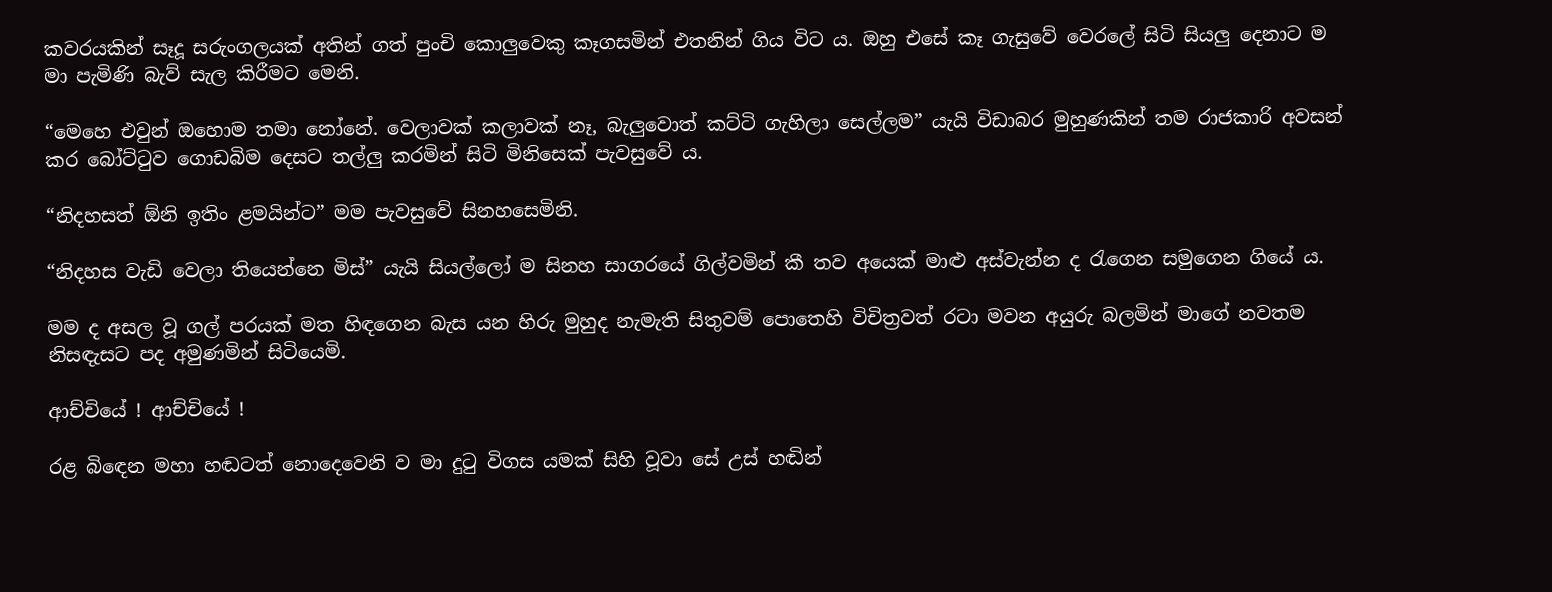කවරයකින් සෑදූ සරුංගලයක් අතින් ගත් පුංචි කොලුවෙකු කෑගසමින් එතනින් ගිය විට ය. ඔහු එසේ කෑ ගැසුවේ වෙරලේ සිටි සියලු දෙනාට ම මා පැමිණි බැව් සැල කිරීමට මෙනි.

“මෙහෙ එවුන් ඔහොම තමා නෝනේ. වෙලාවක් කලාවක් නෑ, බැලුවොත් කට්ටි ගැහිලා සෙල්ලම” යැයි විඩාබර මුහුණකින් තම රාජකාරි අවසන් කර බෝට්ටුව ගොඩබිම දෙසට තල්ලු කරමින් සිටි මිනිසෙක් පැවසුවේ ය.

“නිදහසත් ඕනි ඉතිං ළමයින්ට” මම පැවසුවේ සිනහසෙමිනි.

“නිදහස වැඩි වෙලා තියෙන්නෙ මිස්” යැයි සියල්ලෝ ම සිනහ සාගරයේ ගිල්වමින් කී තව අයෙක් මාළු අස්වැන්න ද රැගෙන සමුගෙන ගියේ ය.

මම ද අසල වූ ගල් පරයක් මත හිඳගෙන බැස යන හිරු මුහුද නැමැති සිතුවම් පොතෙහි විචිත්‍රවත් රටා මවන අයුරු බලමින් මාගේ නවතම නිසඳැසට පද අමුණමින් සිටියෙමි.

ආච්චියේ ! ආච්චියේ !

රළ බි‍ඳෙන මහා හඬටත් නොදෙවෙනි ව මා දුටු විගස යමක් සිහි වූවා සේ උස් හඬින්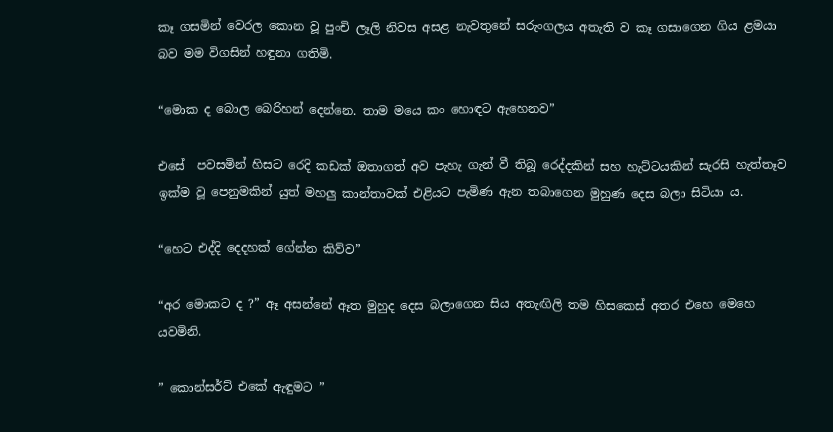කෑ ගසමින් වෙරල කොන වූ පුංචි ලෑලි නිවස අසළ නැවතුනේ සරුංගලය අතැති ව කෑ ගසාගෙන ගිය ළමයා බව මම විගසින් හඳුනා ගතිමි.

“මොක ද බොල බෙරිහන් දෙන්නෙ. තාම මයෙ කං හොඳට ඇහෙනව”

එසේ  පවසමින් හිසට රෙදි කඩක් ඔතාගත් අව පැහැ ගැන් වී තිබූ රෙද්දකින් සහ හැට්ටයකින් සැරසි හැත්තෑව ඉක්ම වූ පෙනුමකින් යුත් මහලු කාන්තාවක් එළියට පැමිණ ඇන තබාගෙන මුහුණ දෙස බලා සිටියා ය.

“හෙට එද්දි දෙදහක් ගේන්න කිව්ව”

“අර මොකට ද ?” ඈ අසන්නේ ඈත මුහුද දෙස බලාගෙන සිය අතැඟිලි තම හිසකෙස් අතර එහෙ මෙහෙ යවමිනි.

” කොන්සර්ට් එකේ ඇඳුමට ”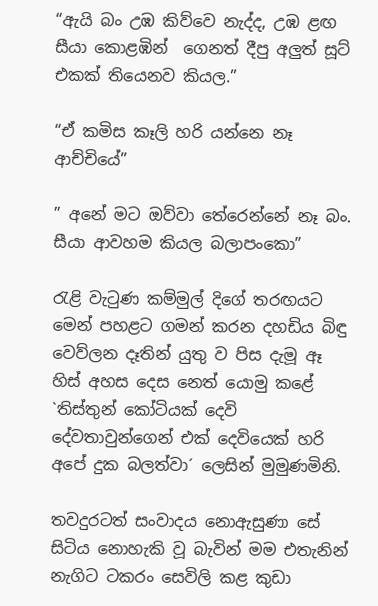“ඇයි බං උඹ කිව්වෙ නැද්ද, උඹ ළඟ සීයා කොළඹින්  ගෙනත් දීපු අලුත් සූට් එකක් තියෙනව කියල.”

“ඒ කමිස කෑලි හරි යන්නෙ නෑ ආච්චියේ”

” අනේ මට ඔව්වා තේරෙන්නේ නෑ බං. සීයා ආවහම කියල බලාපංකො”

රැළි වැටුණ කම්මුල් දිගේ තරඟයට මෙන් පහළට ගමන් කරන දහඩිය බිඳු වෙව්ලන දෑතින් යුතු ව පිස දැමූ ඈ හිස් අහස දෙස නෙත් යොමු කළේ `තිස්තුන් කෝටියක් දෙවි දේවතාවුන්ගෙන් එක් දෙවියෙක් හරි අපේ දුක බලත්වා´ ලෙසින් මුමුණමිනි.

තවදුරටත් සංවාදය නොඇසුණා සේ සිටිය නොහැකි වූ බැවින් මම එතැනින් නැගිට ටකරං සෙවිලි කළ කුඩා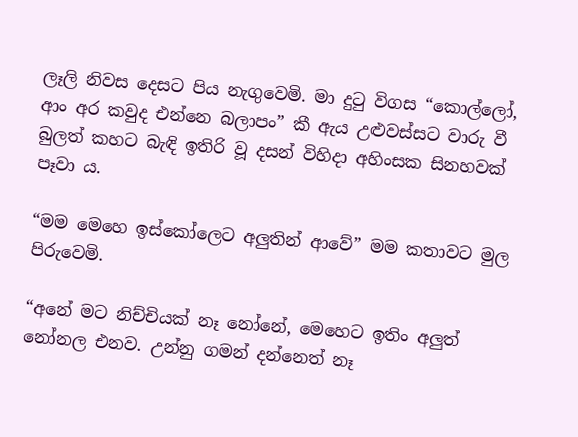ලෑලි නිවස දෙසට පිය නැගුවෙමි. මා දුටු විගස “කොල්ලෝ, ආං අර කවුද එන්නෙ බලාපං” කී ඇය උළුවස්සට වාරු වී බුලත් කහට බැඳි ඉතිරි වූ දසන් විහිදා අහිංසක සිනහවක් පෑවා ය.

“මම මෙහෙ ඉස්කෝලෙට අලුතින් ආවේ” මම කතාවට මුල පිරුවෙමි.

“අනේ මට නිච්චියක් නෑ නෝනේ, මෙහෙට ඉතිං අලුත් නෝනල එනව. උන්නු ගමන් දන්නෙත් නෑ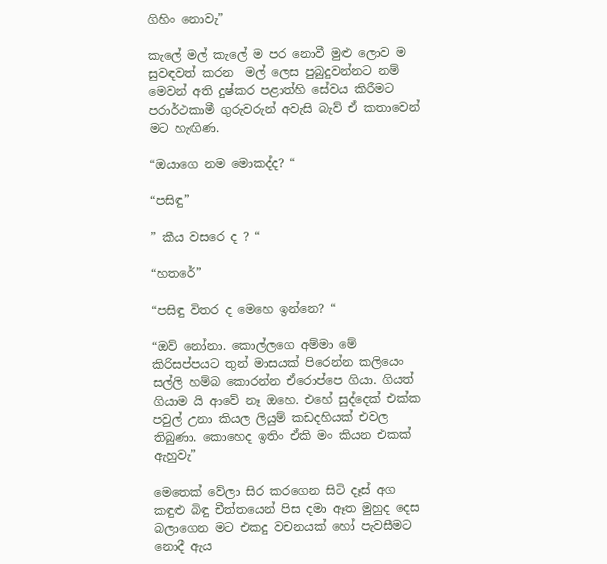ගිහිං නොවැ”

කැලේ මල් කැලේ ම පර නොවී මුළු ලොව ම සුවඳවත් කරන  මල් ලෙස පුබුදුවන්නට නම් මෙවන් අති දුෂ්කර පළාත්හි සේවය කිරීමට පරාර්ථකාමී ගුරුවරුන් අවැසි බැව් ඒ කතාවෙන් මට හැඟිණ.

“ඔයාගෙ නම මොකද්ද? “

“පසිඳු”

” කීය වසරෙ ද ? “

“හතරේ”

“පසිඳු විතර ද මෙහෙ ඉන්නෙ? “

“ඔව් නෝනා. කොල්ලගෙ අම්මා මේ කිරිසප්පයට තුන් මාසයක් පිරෙන්න කලියෙං සල්ලි හම්බ කොරන්න ඒරොප්පෙ ගියා. ගියත් ගියාම යි ආවේ නෑ ඔහෙ. එහේ සුද්දෙක් එක්ක පවුල් උනා කියල ලියුම් කඩදහියක් එවල තිබුණා. කොහෙද ඉතිං ඒකි මං කියන එකක් ඇහුවැ”

මෙතෙක් වේලා සිර කරගෙන සිටි දෑස් අග කඳුළු බිඳු චීත්තයෙන් පිස දමා ඈත මුහුද දෙස බලාගෙන මට එකදු වචනයක් හෝ පැවසීමට නොදී ඇය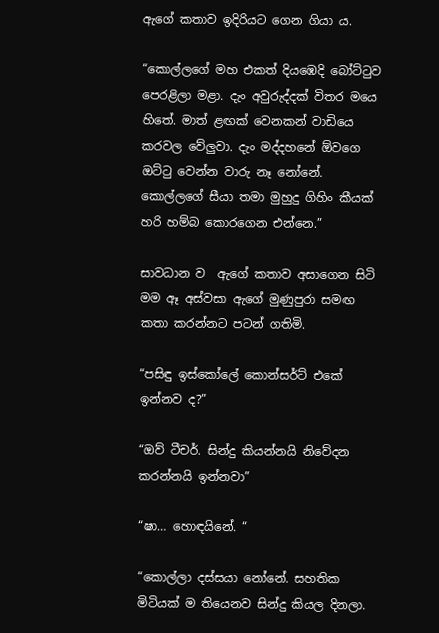ඇ‍ගේ කතාව ඉදිරියට ගෙන ගියා ය.

“කොල්ලගේ මහ එකත් දියඹෙදි බෝට්ටුව පෙරළිලා මළා. දැං අවුරුද්දක් විතර මයෙ හිතේ. මාත් ළඟක් වෙනකන් වාඩියෙ කරවල වේලුවා. දැං මද්දහනේ ඕවගෙ ඔට්ටු වෙන්න වාරු නෑ නෝනේ. කොල්ලගේ සීයා තමා මුහුදු ගිහිං කීයක් හරි හම්බ කොරගෙන එන්නෙ.”

සාවධාන ව  ඇගේ කතාව අසාගෙන සිටි මම ඈ අස්වසා ඇගේ මුණුපුරා සමඟ කතා කරන්නට පටන් ගතිමි.

“පසිඳු ඉස්කෝලේ කොන්සර්ට් එකේ ඉන්නව ද?”

“ඔව් ටීචර්. සින්දු කියන්නයි නිවේදන කරන්නයි ඉන්නවා”

“ෂා… හොඳයිනේ. “

“කොල්ලා දස්සයා නෝනේ. සහතික මිටියක් ම තියෙනව සින්දු කියල දිනලා.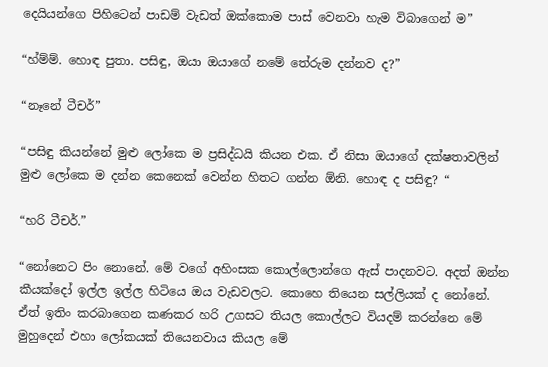දෙයියන්ගෙ පිහිටෙන් පාඩම් වැඩත් ඔක්කොම පාස් වෙනවා හැම විබාගෙන් ම”

“හ්ම්ම්. හොඳ පුතා. පසිඳු, ඔයා ඔයාගේ නමේ තේරුම දන්නව ද?”

“නෑනේ ටීචර්”

“පසිඳු කියන්නේ මුළු ලෝකෙ ම ප්‍රසිද්ධයි කියන එක. ඒ නිසා ඔයාගේ දක්ෂතාවලින් මුළු ලෝකෙ ම දන්න කෙනෙක් වෙන්න හිතට ගන්න ඕනි. හොඳ ද පසිඳු? “

“හරි ටීචර්.”

“නෝනෙට පිං නොනේ. මේ වගේ අහිංසක කොල්ලොන්ගෙ ඇස් පාදනවට. අදත් ඔන්න කීයක්දෝ ඉල්ල ඉල්ල හිටියෙ ඔය වැඩවලට. කොහෙ තියෙන සල්ලියක් ද නෝනේ. ඒත් ඉතිං කරබාගෙන කණකර හරි උගසට තියල කොල්ලට වියදම් කරන්නෙ මේ මුහුදෙන් එහා ලෝකයක් තියෙනවාය කියල මේ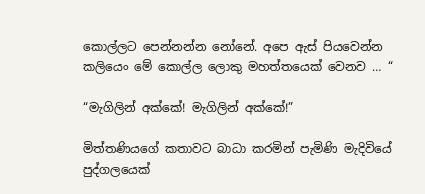කොල්ලට පෙන්නන්න නෝනේ. අපෙ ඇස් පියවෙන්න කලියෙං මේ කොල්ල ලොකු මහත්තයෙක් වෙනව … “

“මැගිලින් අක්කේ! මැගිලින් අක්කේ!”

මිත්තණියගේ කතාවට බාධා කරමින් පැමිණි මැදිවියේ පුද්ගලයෙක්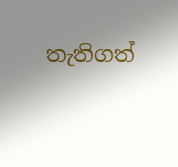තැතිගත්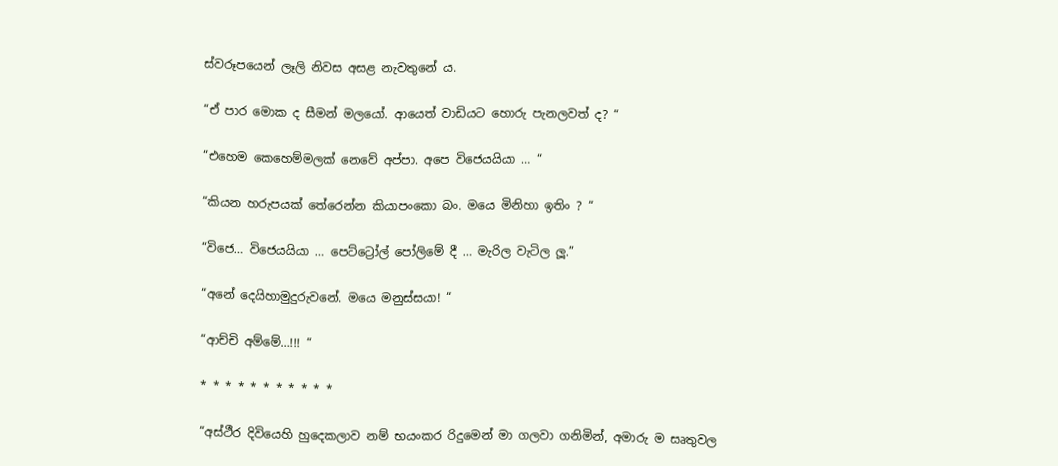ස්වරූපයෙන් ලෑලි නිවස අසළ නැවතුනේ ය.

“ඒ පාර මොක ද සීමන් මලයෝ. ආයෙත් වාඩියට හොරු පැනලවත් ද? “

“එහෙම කෙහෙම්මලක් නෙවේ අප්පා. අපෙ විජෙයයියා … “

“කියන හරුපයක් තේරෙන්න කියාපංකො බං. මයෙ මිනිහා ඉතිං ? “

“විජෙ… විජෙයයියා … පෙට්ට්‍රෝල් පෝලිමේ දී … මැරිල වැටිල ලූ.”

“අනේ දෙයිහාමුදුරුවනේ. මයෙ මනුස්සයා! “

“ආච්චි අම්මේ…!!! “

* * * * * * * * * * *

“අස්ථීර දිවියෙහි හුදෙකලාව නම් භයංකර රිදුමෙන් මා ගලවා ගනිමින්, අමාරු ම සෘතුවල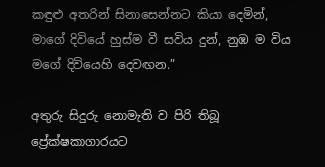කඳුළු අතරින් සිනාසෙන්නට කියා දෙමින්, මාගේ දිවියේ හුස්ම වී සවිය දුන්, නුඹ ම විය මගේ දිවියෙහි දෙවඟන.”

අතුරු සිදුරු නොමැති ව පිරි තිබූ ප්‍රේක්ෂකාගාරයට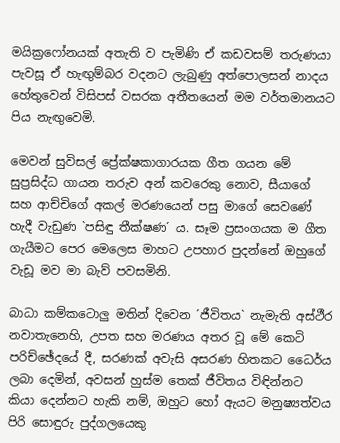මයික්‍රෆෝනයක් අතැති ව පැමිණි ඒ කඩවසම් තරුණයා පැවසූ ඒ හැඟුම්බර වදනට ලැබුණු අත්පොලසන් නාදය හේතුවෙන් විසිපස් වසරක අතීතයෙන් මම වර්තමානයට පිය නැඟුවෙමි.

මෙවන් සුවිසල් ප්‍රේක්ෂකාගාරයක ගීත ගයන මේ සුප්‍රසිද්ධ ගායන තරුව අන් කවරෙකු නොව, සීයාගේ සහ ආච්චිගේ අකල් මරණයෙන් පසු මාගේ සෙවණේ හැදී වැඩුණ `පසිඳු තීක්ෂණ´ ය. සෑම ප්‍රසංගයක ම ගීත ගැයීමට පෙර මෙලෙස මාහට උපහාර පුදන්නේ ඔහුගේ වැඩූ මව මා බැව් පවසමිනි.

බාධා කම්කටොලු මතින් දිවෙන ´ජීවිතය` නැමැති අස්ථීර නවාතැනෙහි, උපත සහ මරණය අතර වූ මේ කෙටි පරිච්ඡේදයේ දී, සරණක් අවැසි අසරණ හිතකට ධෛර්ය ලබා දෙමින්, අවසන් හුස්ම තෙක් ජීවිතය විඳින්නට කියා දෙන්නට හැකි නම්, ඔහුට හෝ ඇයට මනුෂ්‍යත්වය පිරි සොඳුරු පුද්ගලයෙකු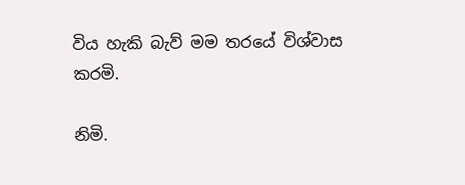විය හැකි බැව් මම තරයේ විශ්වාස කරමි.

නිමි.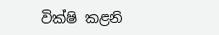වික්ෂි කළනි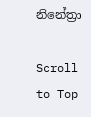නිනේත්‍රා

Scroll to Top